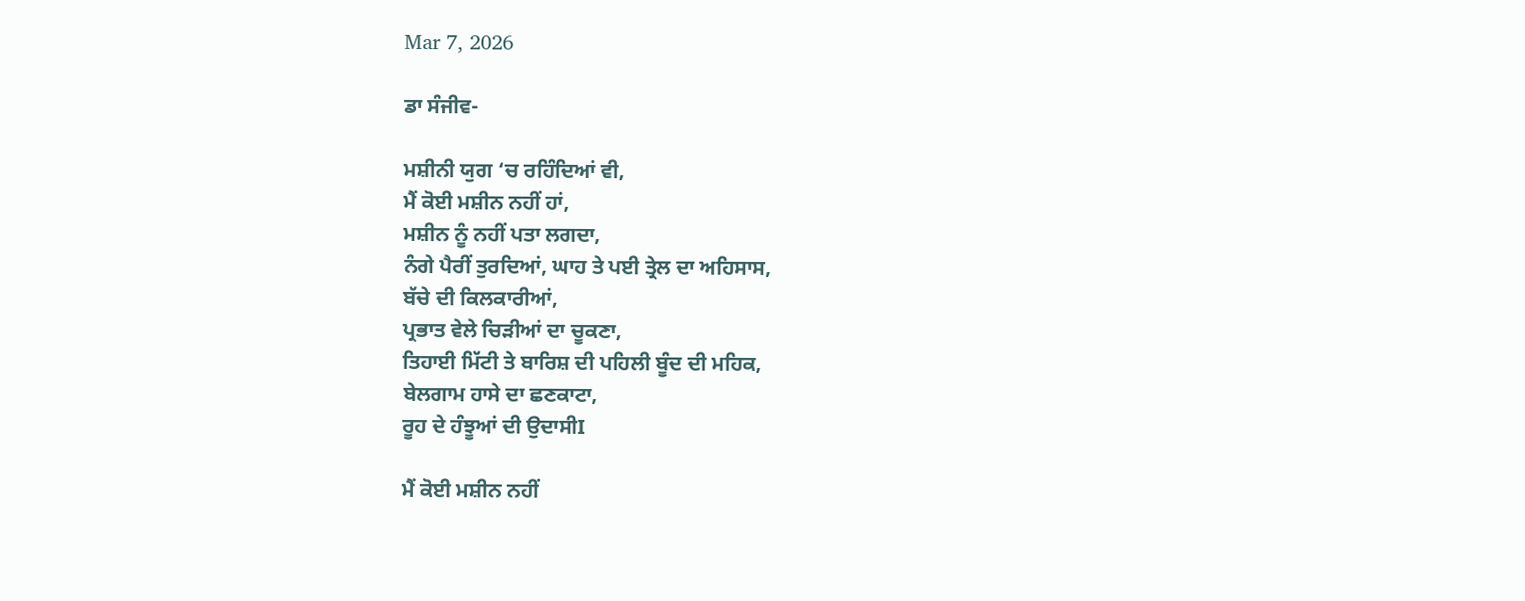Mar 7, 2026

ਡਾ ਸੰਜੀਵ-

ਮਸ਼ੀਨੀ ਯੁਗ ‘ਚ ਰਹਿੰਦਿਆਂ ਵੀ,
ਮੈਂ ਕੋਈ ਮਸ਼ੀਨ ਨਹੀਂ ਹਾਂ,
ਮਸ਼ੀਨ ਨੂੰ ਨਹੀਂ ਪਤਾ ਲਗਦਾ,
ਨੰਗੇ ਪੈਰੀਂ ਤੁਰਦਿਆਂ, ਘਾਹ ਤੇ ਪਈ ਤ੍ਰੇਲ ਦਾ ਅਹਿਸਾਸ,
ਬੱਚੇ ਦੀ ਕਿਲਕਾਰੀਆਂ,
ਪ੍ਰਭਾਤ ਵੇਲੇ ਚਿੜੀਆਂ ਦਾ ਚੂਕਣਾ,
ਤਿਹਾਈ ਮਿੱਟੀ ਤੇ ਬਾਰਿਸ਼ ਦੀ ਪਹਿਲੀ ਬੂੰਦ ਦੀ ਮਹਿਕ,
ਬੇਲਗਾਮ ਹਾਸੇ ਦਾ ਛਣਕਾਟਾ,
ਰੂਹ ਦੇ ਹੰਝੂਆਂ ਦੀ ਉਦਾਸੀI

ਮੈਂ ਕੋਈ ਮਸ਼ੀਨ ਨਹੀਂ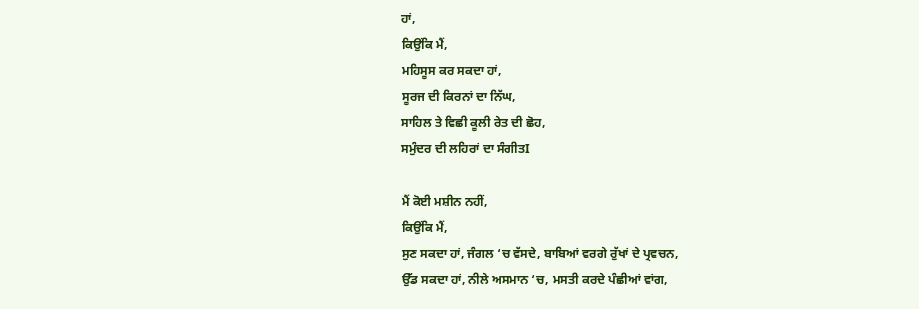ਹਾਂ,
ਕਿਉਂਕਿ ਮੈਂ,
ਮਹਿਸੂਸ ਕਰ ਸਕਦਾ ਹਾਂ,
ਸੂਰਜ ਦੀ ਕਿਰਨਾਂ ਦਾ ਨਿੱਘ,
ਸਾਹਿਲ ਤੇ ਵਿਛੀ ਕੂਲੀ ਰੇਤ ਦੀ ਛੋਹ,
ਸਮੁੰਦਰ ਦੀ ਲਹਿਰਾਂ ਦਾ ਸੰਗੀਤI

ਮੈਂ ਕੋਈ ਮਸ਼ੀਨ ਨਹੀਂ,
ਕਿਉਂਕਿ ਮੈਂ,
ਸੁਣ ਸਕਦਾ ਹਾਂ, ਜੰਗਲ ‘ਚ ਵੱਸਦੇ, ਬਾਬਿਆਂ ਵਰਗੇ ਰੁੱਖਾਂ ਦੇ ਪ੍ਰਵਚਨ,
ਉੱਡ ਸਕਦਾ ਹਾਂ, ਨੀਲੇ ਅਸਮਾਨ ‘ਚ, ਮਸਤੀ ਕਰਦੇ ਪੰਛੀਆਂ ਵਾਂਗ,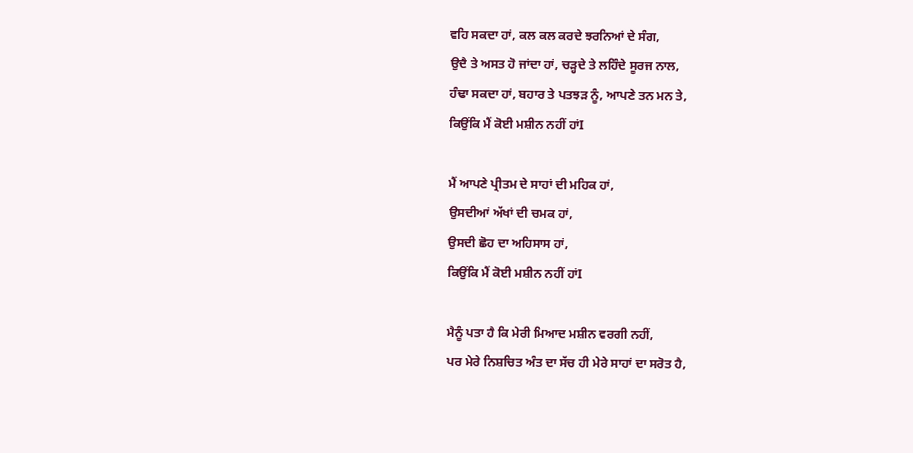ਵਹਿ ਸਕਦਾ ਹਾਂ, ਕਲ ਕਲ ਕਰਦੇ ਝਰਨਿਆਂ ਦੇ ਸੰਗ,
ਉਦੈ ਤੇ ਅਸਤ ਹੋ ਜਾਂਦਾ ਹਾਂ, ਚੜ੍ਹਦੇ ਤੇ ਲਹਿੰਦੇ ਸੂਰਜ ਨਾਲ,
ਹੰਢਾ ਸਕਦਾ ਹਾਂ, ਬਹਾਰ ਤੇ ਪਤਝੜ ਨੂੰ, ਆਪਣੇ ਤਨ ਮਨ ਤੇ,
ਕਿਉਂਕਿ ਮੈਂ ਕੋਈ ਮਸ਼ੀਨ ਨਹੀਂ ਹਾਂI

ਮੈਂ ਆਪਣੇ ਪ੍ਰੀਤਮ ਦੇ ਸਾਹਾਂ ਦੀ ਮਹਿਕ ਹਾਂ,
ਉਸਦੀਆਂ ਅੱਖਾਂ ਦੀ ਚਮਕ ਹਾਂ,
ਉਸਦੀ ਛੋਹ ਦਾ ਅਹਿਸਾਸ ਹਾਂ,
ਕਿਉਂਕਿ ਮੈਂ ਕੋਈ ਮਸ਼ੀਨ ਨਹੀਂ ਹਾਂI

ਮੈਨੂੰ ਪਤਾ ਹੈ ਕਿ ਮੇਰੀ ਮਿਆਦ ਮਸ਼ੀਨ ਵਰਗੀ ਨਹੀਂ,
ਪਰ ਮੇਰੇ ਨਿਸ਼ਚਿਤ ਅੰਤ ਦਾ ਸੱਚ ਹੀ ਮੇਰੇ ਸਾਹਾਂ ਦਾ ਸਰੋਤ ਹੈ,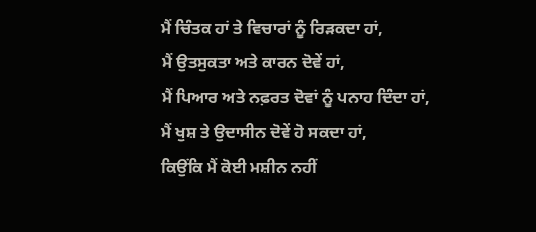ਮੈਂ ਚਿੰਤਕ ਹਾਂ ਤੇ ਵਿਚਾਰਾਂ ਨੂੰ ਰਿੜਕਦਾ ਹਾਂ,
ਮੈਂ ਉਤਸੁਕਤਾ ਅਤੇ ਕਾਰਨ ਦੋਵੇਂ ਹਾਂ,
ਮੈਂ ਪਿਆਰ ਅਤੇ ਨਫ਼ਰਤ ਦੋਵਾਂ ਨੂੰ ਪਨਾਹ ਦਿੰਦਾ ਹਾਂ,
ਮੈਂ ਖੁਸ਼ ਤੇ ਉਦਾਸੀਨ ਦੋਵੇਂ ਹੋ ਸਕਦਾ ਹਾਂ,
ਕਿਉਂਕਿ ਮੈਂ ਕੋਈ ਮਸ਼ੀਨ ਨਹੀਂ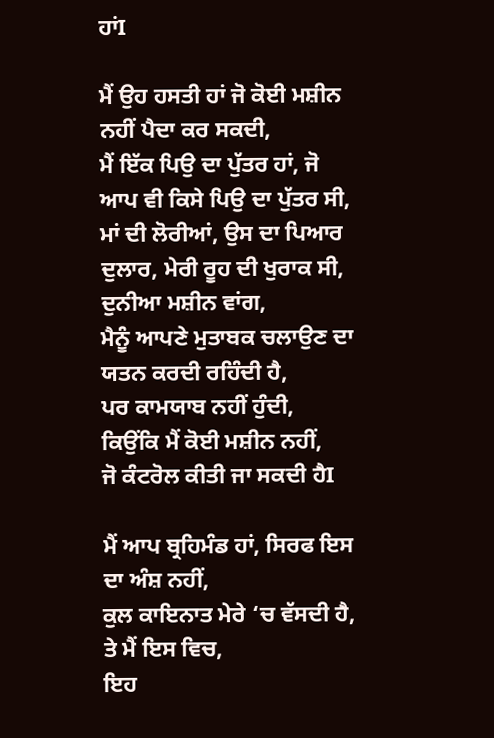ਹਾਂI

ਮੈਂ ਉਹ ਹਸਤੀ ਹਾਂ ਜੋ ਕੋਈ ਮਸ਼ੀਨ ਨਹੀਂ ਪੈਦਾ ਕਰ ਸਕਦੀ,
ਮੈਂ ਇੱਕ ਪਿਉ ਦਾ ਪੁੱਤਰ ਹਾਂ, ਜੋ ਆਪ ਵੀ ਕਿਸੇ ਪਿਉ ਦਾ ਪੁੱਤਰ ਸੀ,
ਮਾਂ ਦੀ ਲੋਰੀਆਂ, ਉਸ ਦਾ ਪਿਆਰ ਦੁਲਾਰ, ਮੇਰੀ ਰੂਹ ਦੀ ਖੁਰਾਕ ਸੀ,
ਦੁਨੀਆ ਮਸ਼ੀਨ ਵਾਂਗ,
ਮੈਨੂੰ ਆਪਣੇ ਮੁਤਾਬਕ ਚਲਾਉਣ ਦਾ ਯਤਨ ਕਰਦੀ ਰਹਿੰਦੀ ਹੈ,
ਪਰ ਕਾਮਯਾਬ ਨਹੀਂ ਹੁੰਦੀ,
ਕਿਉਂਕਿ ਮੈਂ ਕੋਈ ਮਸ਼ੀਨ ਨਹੀਂ,
ਜੋ ਕੰਟਰੋਲ ਕੀਤੀ ਜਾ ਸਕਦੀ ਹੈI

ਮੈਂ ਆਪ ਬ੍ਰਹਿਮੰਡ ਹਾਂ, ਸਿਰਫ ਇਸ ਦਾ ਅੰਸ਼ ਨਹੀਂ,
ਕੁਲ ਕਾਇਨਾਤ ਮੇਰੇ ‘ਚ ਵੱਸਦੀ ਹੈ, ਤੇ ਮੈਂ ਇਸ ਵਿਚ,
ਇਹ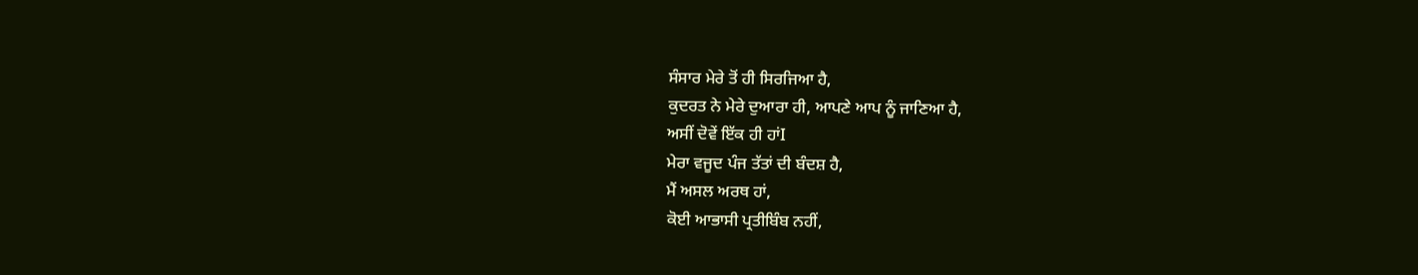ਸੰਸਾਰ ਮੇਰੇ ਤੋਂ ਹੀ ਸਿਰਜਿਆ ਹੈ,
ਕੁਦਰਤ ਨੇ ਮੇਰੇ ਦੁਆਰਾ ਹੀ, ਆਪਣੇ ਆਪ ਨੂੰ ਜਾਣਿਆ ਹੈ,
ਅਸੀਂ ਦੋਵੇਂ ਇੱਕ ਹੀ ਹਾਂI
ਮੇਰਾ ਵਜੂਦ ਪੰਜ ਤੱਤਾਂ ਦੀ ਬੰਦਸ਼ ਹੈ,
ਮੈਂ ਅਸਲ ਅਰਥ ਹਾਂ,
ਕੋਈ ਆਭਾਸੀ ਪ੍ਰਤੀਬਿੰਬ ਨਹੀਂ,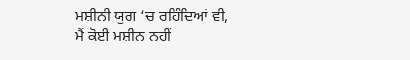ਮਸ਼ੀਨੀ ਯੁਗ ‘ਚ ਰਹਿੰਦਿਆਂ ਵੀ,
ਮੈਂ ਕੋਈ ਮਸ਼ੀਨ ਨਹੀਂ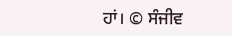ਹਾਂ। © ਸੰਜੀਵ